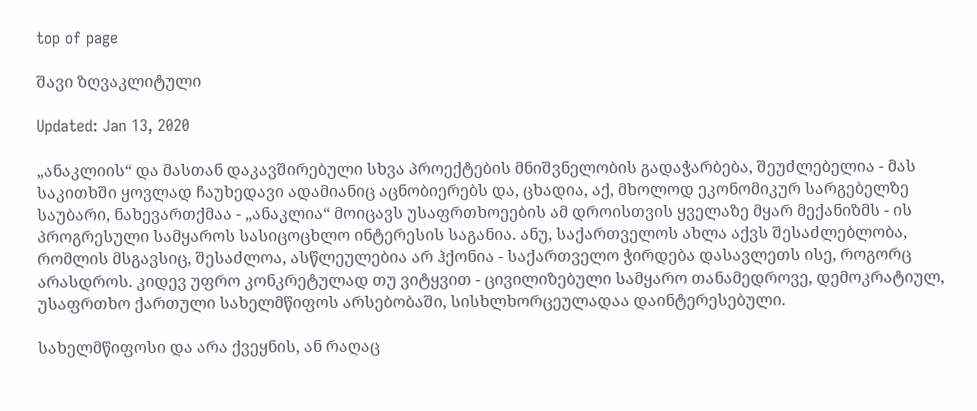top of page

შავი ზღვაკლიტული

Updated: Jan 13, 2020

„ანაკლიის“ და მასთან დაკავშირებული სხვა პროექტების მნიშვნელობის გადაჭარბება, შეუძლებელია - მას საკითხში ყოვლად ჩაუხედავი ადამიანიც აცნობიერებს და, ცხადია, აქ, მხოლოდ ეკონომიკურ სარგებელზე საუბარი, ნახევართქმაა - „ანაკლია“ მოიცავს უსაფრთხოეების ამ დროისთვის ყველაზე მყარ მექანიზმს - ის პროგრესული სამყაროს სასიცოცხლო ინტერესის საგანია. ანუ, საქართველოს ახლა აქვს შესაძლებლობა, რომლის მსგავსიც, შესაძლოა, ასწლეულებია არ ჰქონია - საქართველო ჭირდება დასავლეთს ისე, როგორც არასდროს. კიდევ უფრო კონკრეტულად თუ ვიტყვით - ცივილიზებული სამყარო თანამედროვე, დემოკრატიულ, უსაფრთხო ქართული სახელმწიფოს არსებობაში, სისხლხორცეულადაა დაინტერესებული.

სახელმწიფოსი და არა ქვეყნის, ან რაღაც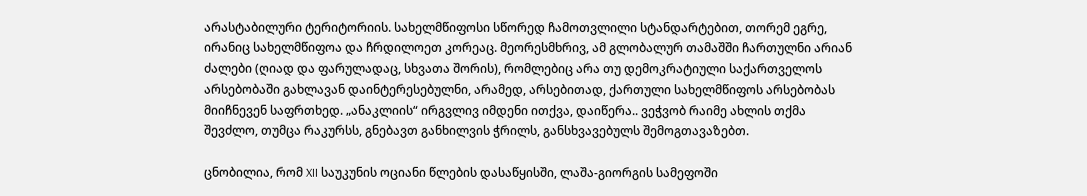არასტაბილური ტერიტორიის. სახელმწიფოსი სწორედ ჩამოთვლილი სტანდარტებით, თორემ ეგრე, ირანიც სახელმწიფოა და ჩრდილოეთ კორეაც. მეორესმხრივ, ამ გლობალურ თამაშში ჩართულნი არიან ძალები (ღიად და ფარულადაც, სხვათა შორის), რომლებიც არა თუ დემოკრატიული საქართველოს არსებობაში გახლავან დაინტერესებულნი, არამედ, არსებითად, ქართული სახელმწიფოს არსებობას მიიჩნევენ საფრთხედ. „ანაკლიის“ ირგვლივ იმდენი ითქვა, დაიწერა.. ვეჭვობ რაიმე ახლის თქმა შევძლო, თუმცა რაკურსს, გნებავთ განხილვის ჭრილს, განსხვავებულს შემოგთავაზებთ.

ცნობილია, რომ XII საუკუნის ოციანი წლების დასაწყისში, ლაშა-გიორგის სამეფოში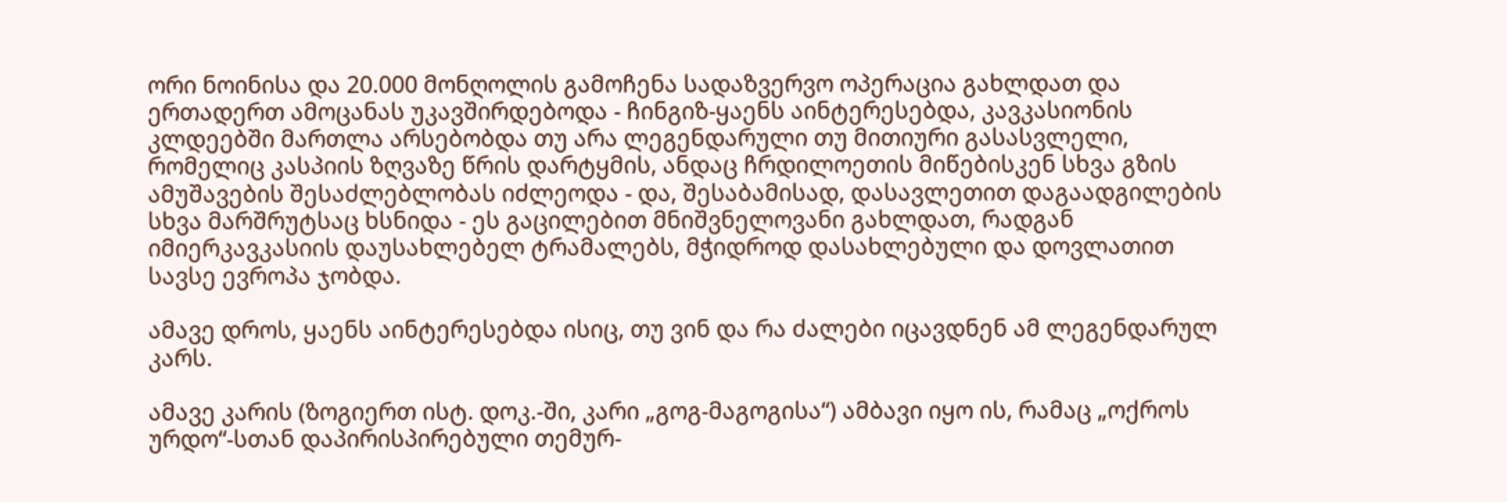ორი ნოინისა და 20.000 მონღოლის გამოჩენა სადაზვერვო ოპერაცია გახლდათ და ერთადერთ ამოცანას უკავშირდებოდა - ჩინგიზ-ყაენს აინტერესებდა, კავკასიონის კლდეებში მართლა არსებობდა თუ არა ლეგენდარული თუ მითიური გასასვლელი, რომელიც კასპიის ზღვაზე წრის დარტყმის, ანდაც ჩრდილოეთის მიწებისკენ სხვა გზის ამუშავების შესაძლებლობას იძლეოდა - და, შესაბამისად, დასავლეთით დაგაადგილების სხვა მარშრუტსაც ხსნიდა - ეს გაცილებით მნიშვნელოვანი გახლდათ, რადგან იმიერკავკასიის დაუსახლებელ ტრამალებს, მჭიდროდ დასახლებული და დოვლათით სავსე ევროპა ჯობდა.

ამავე დროს, ყაენს აინტერესებდა ისიც, თუ ვინ და რა ძალები იცავდნენ ამ ლეგენდარულ კარს.

ამავე კარის (ზოგიერთ ისტ. დოკ.-ში, კარი „გოგ-მაგოგისა“) ამბავი იყო ის, რამაც „ოქროს ურდო“-სთან დაპირისპირებული თემურ-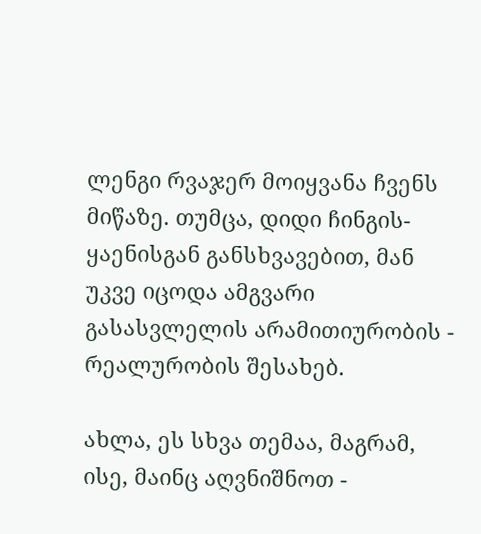ლენგი რვაჯერ მოიყვანა ჩვენს მიწაზე. თუმცა, დიდი ჩინგის-ყაენისგან განსხვავებით, მან უკვე იცოდა ამგვარი გასასვლელის არამითიურობის - რეალურობის შესახებ.

ახლა, ეს სხვა თემაა, მაგრამ, ისე, მაინც აღვნიშნოთ -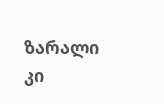ზარალი კი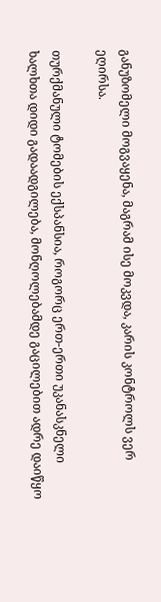განუზომელი მოგვაყენა, მაგრამ ისე მოკვდა, კარის კონტროლს ვერ ეღირსა.

თურქმანული ტომების ექსპანსია, როგორც ერთ-ერთი უკანასკნელი ხალხთა დიდი გადაადგილება, მონღოლებამდე გაცილებით ადრე დაიწყო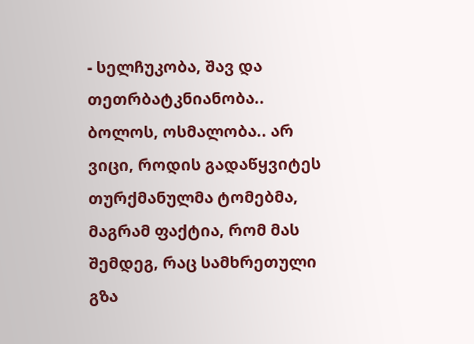- სელჩუკობა, შავ და თეთრბატკნიანობა.. ბოლოს, ოსმალობა.. არ ვიცი, როდის გადაწყვიტეს თურქმანულმა ტომებმა, მაგრამ ფაქტია, რომ მას შემდეგ, რაც სამხრეთული გზა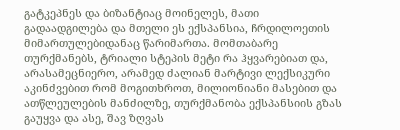გატკეპნეს და ბიზანტიაც მოინელეს, მათი გადაადგილება და მთელი ეს ექსპანსია, ჩრდილოეთის მიმართულებიდანაც წარიმართა. მომთაბარე თურქმანებს, ტრიალი სტეპის მეტი რა ჰყვარებიათ და, არასამეცნიერო, არამედ ძალიან მარტივი ლექსიკური აკინძვებით რომ მოგითხროთ, მილიონიანი მასებით და ათწლეულების მანძილზე, თურქმანობა ექსპანსიის გზას გაუყვა და ასე, შავ ზღვას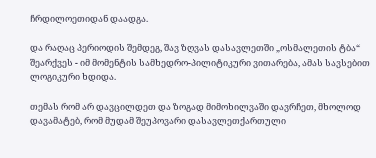ჩრდილოეთიდან დაადგა.

და რაღაც პერიოდის შემდეგ, შავ ზღვას დასავლეთში „ოსმალეთის ტბა“ შეარქვეს - იმ მომენტის სამხედრო-პილიტიკური ვითარება, ამას სავსებით ლოგიკური ხდიდა.

თემას რომ არ დავცილდეთ და ზოგად მიმოხილვაში დავრჩეთ, მხოლოდ დავამატებ, რომ მუდამ შეუპოვარი დასავლეთქართული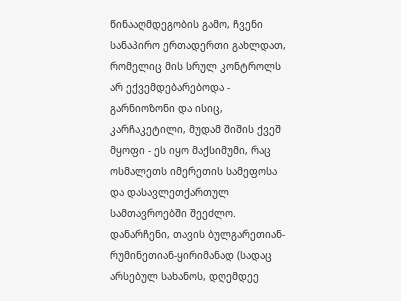წინააღმდეგობის გამო, ჩვენი სანაპირო ერთადერთი გახლდათ, რომელიც მის სრულ კონტროლს არ ექვემდებარებოდა - გარნიოზონი და ისიც, კარჩაკეტილი, მუდამ შიშის ქვეშ მყოფი - ეს იყო მაქსიმუმი, რაც ოსმალეთს იმერეთის სამეფოსა და დასავლეთქართულ სამთავროებში შეეძლო. დანარჩენი, თავის ბულგარეთიან-რუმინეთიან-ყირიმანად (სადაც არსებულ სახანოს, დღემდეე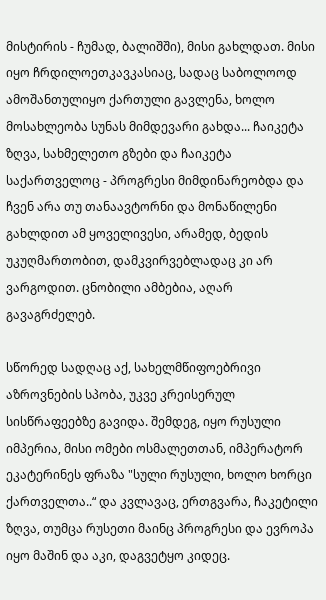მისტირის - ჩუმად, ბალიშში), მისი გახლდათ. მისი იყო ჩრდილოეთკავკასიაც, სადაც საბოლოოდ ამოშანთულიყო ქართული გავლენა, ხოლო მოსახლეობა სუნას მიმდევარი გახდა... ჩაიკეტა ზღვა, სახმელეთო გზები და ჩაიკეტა საქართველოც - პროგრესი მიმდინარეობდა და ჩვენ არა თუ თანაავტორნი და მონაწილენი გახლდით ამ ყოველივესი, არამედ, ბედის უკუღმართობით, დამკვირვებლადაც კი არ ვარგოდით. ცნობილი ამბებია, აღარ გავაგრძელებ.

სწორედ სადღაც აქ, სახელმწიფოებრივი აზროვნების სპობა, უკვე კრეისერულ სისწრაფეებზე გავიდა. შემდეგ, იყო რუსული იმპერია, მისი ომები ოსმალეთთან, იმპერატორ ეკატერინეს ფრაზა "სული რუსული, ხოლო ხორცი ქართველთა..“ და კვლავაც, ერთგვარა, ჩაკეტილი ზღვა, თუმცა რუსეთი მაინც პროგრესი და ევროპა იყო მაშინ და აკი, დაგვეტყო კიდეც.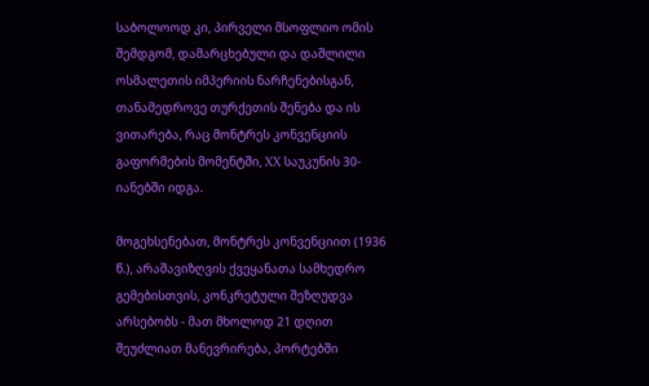საბოლოოდ კი, პირველი მსოფლიო ომის შემდგომ, დამარცხებული და დაშლილი ოსმალეთის იმპერიის ნარჩენებისგან, თანამედროვე თურქეთის შენება და ის ვითარება, რაც მონტრეს კონვენციის გაფორმების მომენტში, XX საუკუნის 30-იანებში იდგა.

მოგეხსენებათ, მონტრეს კონვენციით (1936 წ.), არაშავიზღვის ქვეყანათა სამხედრო გემებისთვის, კონკრეტული შეზღუდვა არსებობს - მათ მხოლოდ 21 დღით შეუძლიათ მანევრირება, პორტებში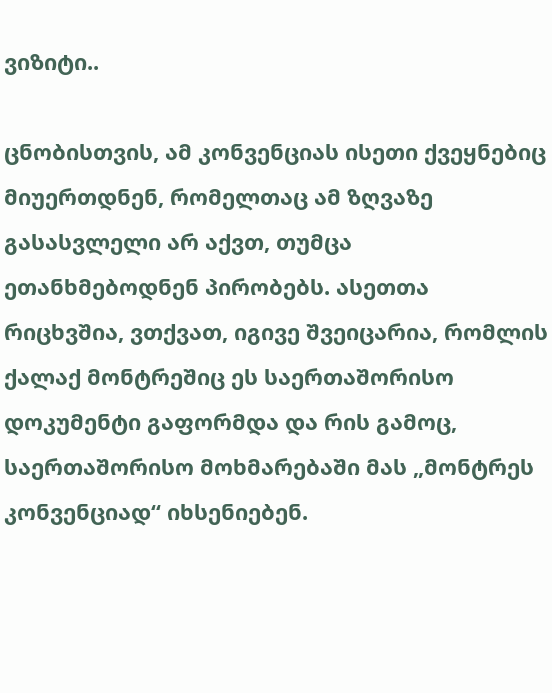ვიზიტი..

ცნობისთვის, ამ კონვენციას ისეთი ქვეყნებიც მიუერთდნენ, რომელთაც ამ ზღვაზე გასასვლელი არ აქვთ, თუმცა ეთანხმებოდნენ პირობებს. ასეთთა რიცხვშია, ვთქვათ, იგივე შვეიცარია, რომლის ქალაქ მონტრეშიც ეს საერთაშორისო დოკუმენტი გაფორმდა და რის გამოც, საერთაშორისო მოხმარებაში მას „მონტრეს კონვენციად“ იხსენიებენ.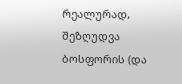რეალურად, შეზღუდვა ბოსფორის (და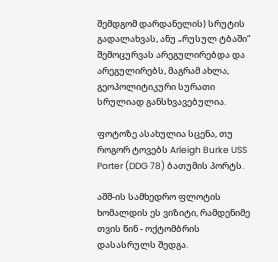შემდგომ დარდანელის) სრუტის გადალახვას, ანუ „რუსულ ტბაში“ შემოცურვას არეგულირებდა და არეგულირებს, მაგრამ ახლა, გეოპოლიტიკური სურათი სრულიად განსხვავებულია.

ფოტოზე ასახულია სცენა, თუ როგორ ტოვებს Arleigh Burke USS Porter (DDG 78) ბათუმის პორტს.

აშშ-ის სამხედრო ფლოტის ხომალდის ეს ვიზიტი, რამდენიმე თვის წინ - ოქტომბრის დასასრულს შედგა.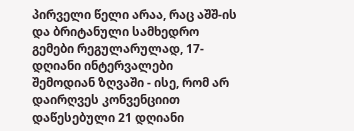პირველი წელი არაა, რაც აშშ-ის და ბრიტანული სამხედრო გემები რეგულარულად, 17-დღიანი ინტერვალები შემოდიან ზღვაში - ისე, რომ არ დაირღვეს კონვენციით დაწესებული 21 დღიანი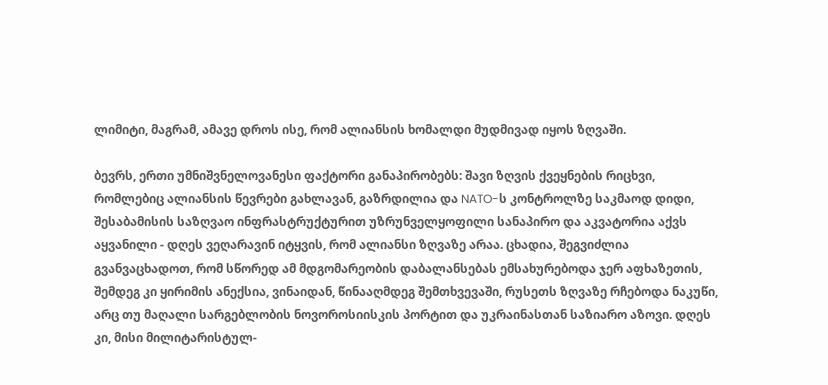ლიმიტი, მაგრამ, ამავე დროს ისე, რომ ალიანსის ხომალდი მუდმივად იყოს ზღვაში.

ბევრს, ერთი უმნიშვნელოვანესი ფაქტორი განაპირობებს: შავი ზღვის ქვეყნების რიცხვი, რომლებიც ალიანსის წევრები გახლავან, გაზრდილია და NATO-ს კონტროლზე საკმაოდ დიდი, შესაბამისის საზღვაო ინფრასტრუქტურით უზრუნველყოფილი სანაპირო და აკვატორია აქვს აყვანილი - დღეს ვეღარავინ იტყვის, რომ ალიანსი ზღვაზე არაა. ცხადია, შეგვიძლია გვანვაცხადოთ, რომ სწორედ ამ მდგომარეობის დაბალანსებას ემსახურებოდა ჯერ აფხაზეთის, შემდეგ კი ყირიმის ანექსია, ვინაიდან, წინააღმდეგ შემთხვევაში, რუსეთს ზღვაზე რჩებოდა ნაკუწი, არც თუ მაღალი სარგებლობის ნოვოროსიისკის პორტით და უკრაინასთან საზიარო აზოვი. დღეს კი, მისი მილიტარისტულ-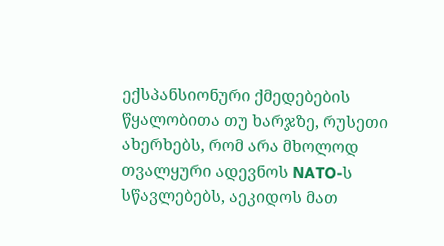ექსპანსიონური ქმედებების წყალობითა თუ ხარჯზე, რუსეთი ახერხებს, რომ არა მხოლოდ თვალყური ადევნოს NATO-ს სწავლებებს, აეკიდოს მათ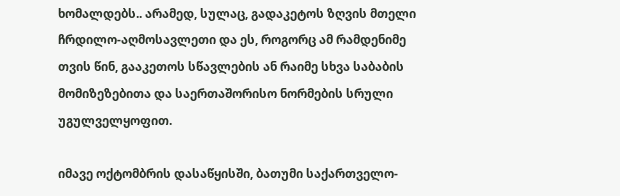ხომალდებს.. არამედ, სულაც, გადაკეტოს ზღვის მთელი ჩრდილო-აღმოსავლეთი და ეს, როგორც ამ რამდენიმე თვის წინ, გააკეთოს სწავლების ან რაიმე სხვა საბაბის მომიზეზებითა და საერთაშორისო ნორმების სრული უგულველყოფით.

იმავე ოქტომბრის დასაწყისში, ბათუმი საქართველო-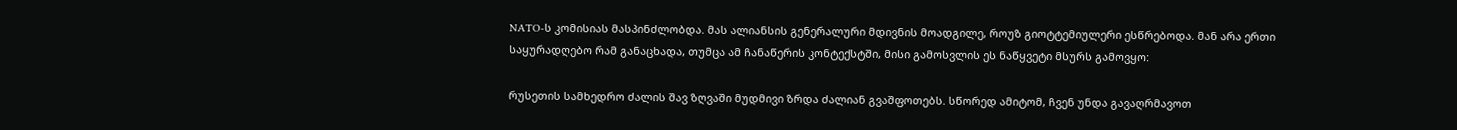NATO-ს კომისიას მასპინძლობდა. მას ალიანსის გენერალური მდივნის მოადგილე, როუზ გიოტტემიულერი ესწრებოდა. მან არა ერთი საყურადღებო რამ განაცხადა, თუმცა ამ ჩანაწერის კონტექსტში, მისი გამოსვლის ეს ნაწყვეტი მსურს გამოვყო:

რუსეთის სამხედრო ძალის შავ ზღვაში მუდმივი ზრდა ძალიან გვაშფოთებს. სწორედ ამიტომ, ჩვენ უნდა გავაღრმავოთ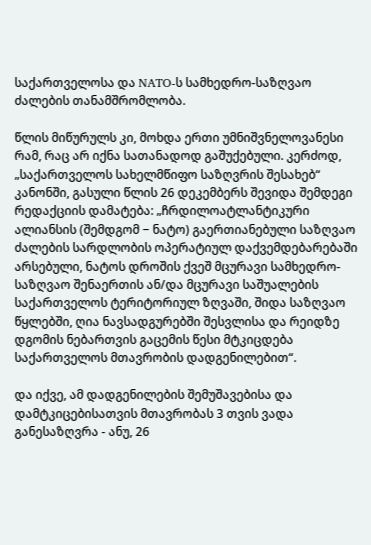საქართველოსა და NATO-ს სამხედრო-საზღვაო ძალების თანამშრომლობა.

წლის მიწურულს კი, მოხდა ერთი უმნიშვნელოვანესი რამ, რაც არ იქნა სათანადოდ გაშუქებული. კერძოდ, „საქართველოს სახელმწიფო საზღვრის შესახებ“ კანონში, გასული წლის 26 დეკემბერს შევიდა შემდეგი რედაქციის დამატება: „ჩრდილოატლანტიკური ალიანსის (შემდგომ − ნატო) გაერთიანებული საზღვაო ძალების სარდლობის ოპერატიულ დაქვემდებარებაში არსებული, ნატოს დროშის ქვეშ მცურავი სამხედრო-საზღვაო შენაერთის ან/და მცურავი საშუალების საქართველოს ტერიტორიულ ზღვაში, შიდა საზღვაო წყლებში, ღია ნავსადგურებში შესვლისა და რეიდზე დგომის ნებართვის გაცემის წესი მტკიცდება საქართველოს მთავრობის დადგენილებით“.

და იქვე, ამ დადგენილების შემუშავებისა და დამტკიცებისათვის მთავრობას 3 თვის ვადა განესაზღვრა - ანუ, 26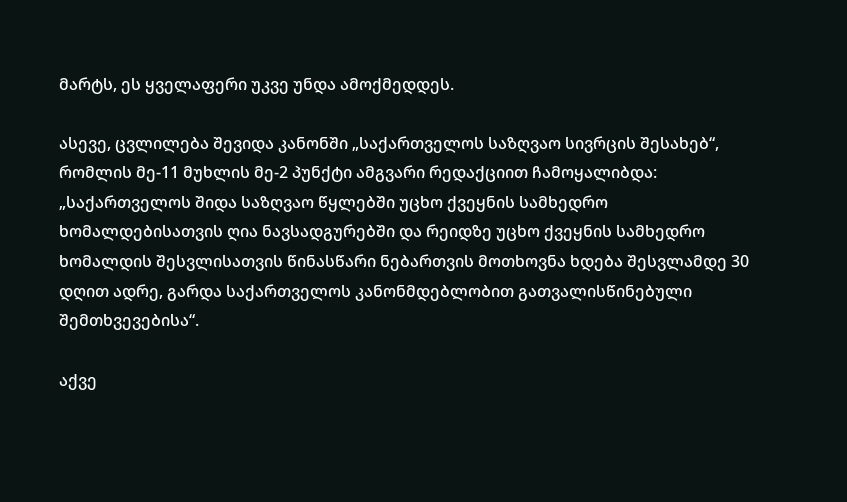მარტს, ეს ყველაფერი უკვე უნდა ამოქმედდეს.

ასევე, ცვლილება შევიდა კანონში „საქართველოს საზღვაო სივრცის შესახებ“, რომლის მე-11 მუხლის მე-2 პუნქტი ამგვარი რედაქციით ჩამოყალიბდა: „საქართველოს შიდა საზღვაო წყლებში უცხო ქვეყნის სამხედრო ხომალდებისათვის ღია ნავსადგურებში და რეიდზე უცხო ქვეყნის სამხედრო ხომალდის შესვლისათვის წინასწარი ნებართვის მოთხოვნა ხდება შესვლამდე 30 დღით ადრე, გარდა საქართველოს კანონმდებლობით გათვალისწინებული შემთხვევებისა“.

აქვე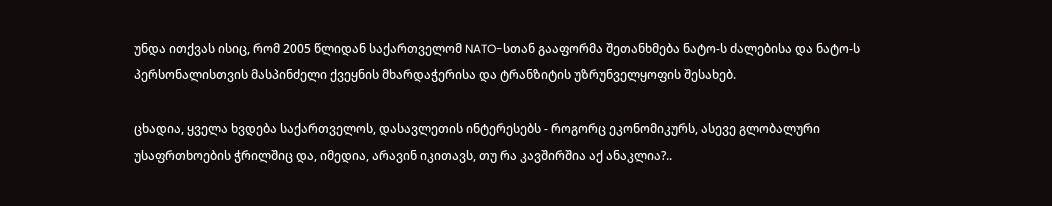უნდა ითქვას ისიც, რომ 2005 წლიდან საქართველომ NATO-სთან გააფორმა შეთანხმება ნატო-ს ძალებისა და ნატო-ს პერსონალისთვის მასპინძელი ქვეყნის მხარდაჭერისა და ტრანზიტის უზრუნველყოფის შესახებ.

ცხადია, ყველა ხვდება საქართველოს, დასავლეთის ინტერესებს - როგორც ეკონომიკურს, ასევე გლობალური უსაფრთხოების ჭრილშიც და, იმედია, არავინ იკითავს, თუ რა კავშირშია აქ ანაკლია?..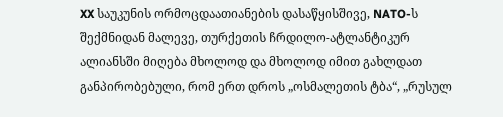XX საუკუნის ორმოცდაათიანების დასაწყისშივე, NATO-ს შექმნიდან მალევე, თურქეთის ჩრდილო-ატლანტიკურ ალიანსში მიღება მხოლოდ და მხოლოდ იმით გახლდათ განპირობებული, რომ ერთ დროს „ოსმალეთის ტბა“, „რუსულ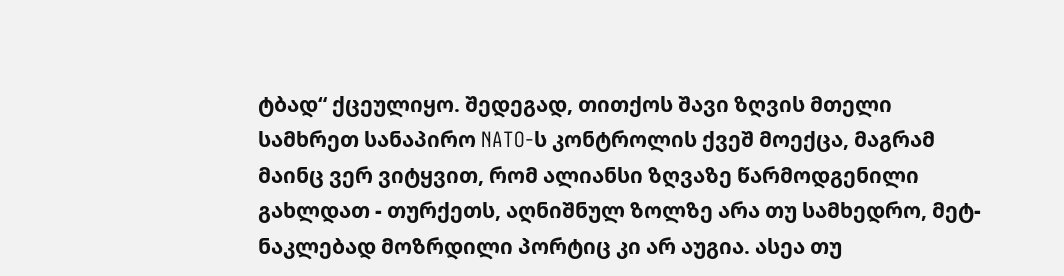ტბად“ ქცეულიყო. შედეგად, თითქოს შავი ზღვის მთელი სამხრეთ სანაპირო NATO-ს კონტროლის ქვეშ მოექცა, მაგრამ მაინც ვერ ვიტყვით, რომ ალიანსი ზღვაზე წარმოდგენილი გახლდათ - თურქეთს, აღნიშნულ ზოლზე არა თუ სამხედრო, მეტ-ნაკლებად მოზრდილი პორტიც კი არ აუგია. ასეა თუ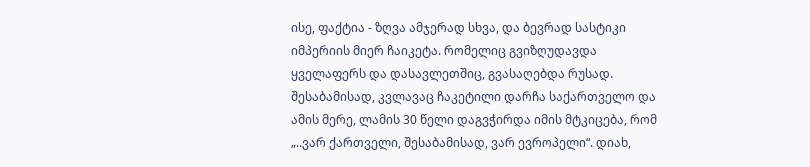ისე, ფაქტია - ზღვა ამჯერად სხვა, და ბევრად სასტიკი იმპერიის მიერ ჩაიკეტა. რომელიც გვიზღუდავდა ყველაფერს და დასავლეთშიც, გვასაღებდა რუსად. შესაბამისად, კვლავაც ჩაკეტილი დარჩა საქართველო და ამის მერე, ლამის 30 წელი დაგვჭირდა იმის მტკიცება, რომ „..ვარ ქართველი, შესაბამისად, ვარ ევროპელი“. დიახ,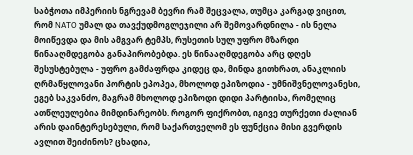საბჭოთა იმპერიის ნგრევამ ბევრი რამ შეცვალა, თუმცა კარგად ვიცით, რომ NATO უმალ და თავქუდმოგლეჯილი არ შემოვარდნილა - ის ნელა მოიწევდა და მის ამგვარ ტემპს, რუსეთის სულ უფრო მზარდი წინააღმდეგობა განაპირობებდა. ეს წინააღმდეგობა არც დღეს შესუსტებულა - უფრო გამძაფრდა კიდეც და, მინდა გითხრათ, ანაკლიის ღრმაწყლოვანი პორტის ეპოპეა, მხოლოდ ეპიზოდია - უმნიშვნელოვანესი, ეგებ საკვანძო, მაგრამ მხოლოდ ეპიზოდი დიდი პარტიისა, რომელიც ათწლეულებია მიმდინარეობს. როგორ ფიქრობთ, იგივე თურქეთი ძალიან არის დაინტერესებული, რომ საქართველომ ეს ფუნქცია მისი გვერდის ავლით შეიძინოს? ცხადია,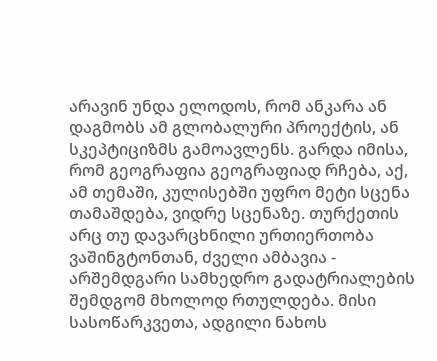არავინ უნდა ელოდოს, რომ ანკარა ან დაგმობს ამ გლობალური პროექტის, ან სკეპტიციზმს გამოავლენს. გარდა იმისა, რომ გეოგრაფია გეოგრაფიად რჩება, აქ, ამ თემაში, კულისებში უფრო მეტი სცენა თამაშდება, ვიდრე სცენაზე. თურქეთის არც თუ დავარცხნილი ურთიერთობა ვაშინგტონთან, ძველი ამბავია - არშემდგარი სამხედრო გადატრიალების შემდგომ მხოლოდ რთულდება. მისი სასოწარკვეთა, ადგილი ნახოს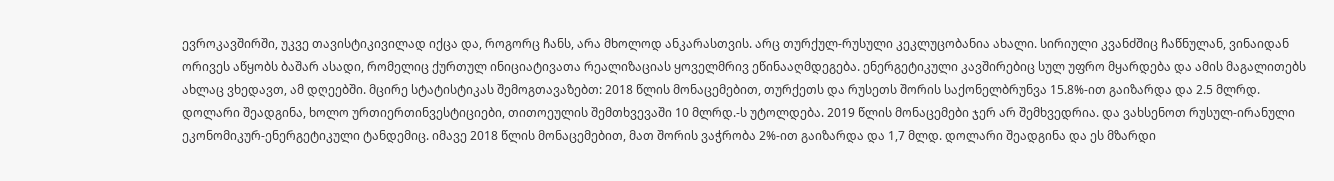ევროკავშირში, უკვე თავისტიკივილად იქცა და, როგორც ჩანს, არა მხოლოდ ანკარასთვის. არც თურქულ-რუსული კეკლუცობანია ახალი. სირიული კვანძშიც ჩაწნულან, ვინაიდან ორივეს აწყობს ბაშარ ასადი, რომელიც ქურთულ ინიციატივათა რეალიზაციას ყოველმრივ ეწინააღმდეგება. ენერგეტიკული კავშირებიც სულ უფრო მყარდება და ამის მაგალითებს ახლაც ვხედავთ, ამ დღეებში. მცირე სტატისტიკას შემოგთავაზებთ: 2018 წლის მონაცემებით, თურქეთს და რუსეთს შორის საქონელბრუნვა 15.8%-ით გაიზარდა და 2.5 მლრდ. დოლარი შეადგინა, ხოლო ურთიერთინვესტიციები, თითოეულის შემთხვევაში 10 მლრდ.-ს უტოლდება. 2019 წლის მონაცემები ჯერ არ შემხვედრია. და ვახსენოთ რუსულ-ირანული ეკონომიკურ-ენერგეტიკული ტანდემიც. იმავე 2018 წლის მონაცემებით, მათ შორის ვაჭრობა 2%-ით გაიზარდა და 1,7 მლდ. დოლარი შეადგინა და ეს მზარდი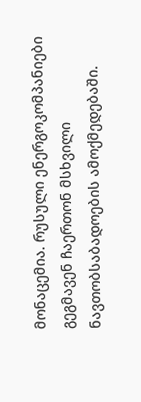მონაცემია. რუსული ენერგოკომპანიები გეგმავენ ჩაერთონ მსხვილი ნავთობსაბადოების ამოქმედებაში.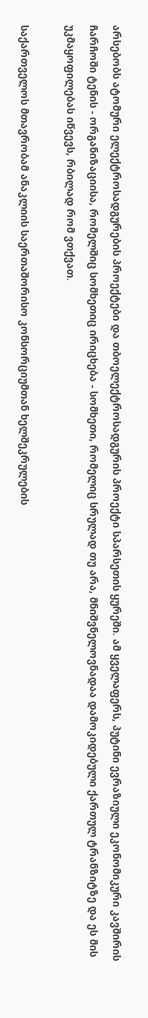არსებობს ატომური ელექტროსადგურების პროექტები და თბოელექტროსადგურის პროექტი სპარსეთის ყურეში. ამ ყველაფერს, პუტინი ევრაზიული ეკონომიკური კავშირის ჩარჩოში ტენის - ორგანიზაციისა, რომელშიც სომხეთიც ირიცხება - სომხეთი, რომელიც სრულად თუ არა, მნიშვნელოვნადაა დამოკიდებული ქართულ ტრანზიტზე და ეს მის უკმაყოფილებას იწვევს, რბილად რომ ვთქვათ.

საქართველოს მთავრობამ ანაკლიის საერთაშორისო კონსორციუმთან ხელშეკრულების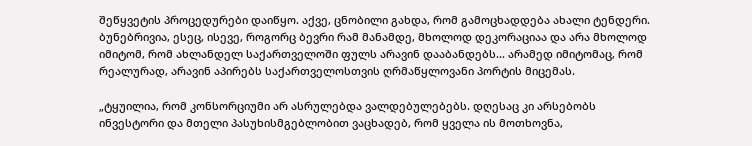შეწყვეტის პროცედურები დაიწყო. აქვე, ცნობილი გახდა, რომ გამოცხადდება ახალი ტენდერი. ბუნებრივია, ესეც, ისევე, როგორც ბევრი რამ მანამდე, მხოლოდ დეკორაციაა და არა მხოლოდ იმიტომ, რომ ახლანდელ საქართველოში ფულს არავინ დააბანდებს... არამედ იმიტომაც, რომ რეალურად, არავინ აპირებს საქართველოსთვის ღრმაწყლოვანი პორტის მიცემას.

„ტყუილია, რომ კონსორციუმი არ ასრულებდა ვალდებულებებს. დღესაც კი არსებობს ინვესტორი და მთელი პასუხისმგებლობით ვაცხადებ, რომ ყველა ის მოთხოვნა,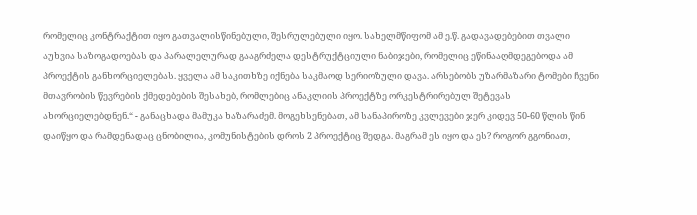რომელიც კონტრაქტით იყო გათვალისწინებული, შესრულებული იყო. სახელმწიფომ ამ ე.წ. გადავადებებით თვალი აუხვია საზოგადოებას და პარალელურად გააგრძელა დესტრუქტციული ნაბიჯები, რომელიც ეწინააღმდეგებოდა ამ პროექტის განხორციელებას. ყველა ამ საკითხზე იქნება საკმაოდ სერიოზული დავა. არსებობს უზარმაზარი ტომები ჩვენი მთავრობის წევრების ქმედებების შესახებ, რომლებიც ანაკლიის პროექტზე ორკესტრირებულ შეტევას ახორციელებდნენ.“ - განაცხადა მამუკა ხაზარაძემ. მოგეხსენებათ, ამ სანაპიროზე კვლევები ჯერ კიდევ 50-60 წლის წინ დაიწყო და რამდენადაც ცნობილია, კომუნისტების დროს 2 პროექტიც შედგა. მაგრამ ეს იყო და ეს? როგორ გგონიათ,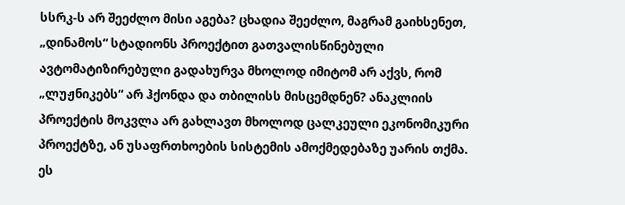სსრკ-ს არ შეეძლო მისი აგება? ცხადია შეეძლო, მაგრამ გაიხსენეთ, „დინამოს“ სტადიონს პროექტით გათვალისწინებული ავტომატიზირებული გადახურვა მხოლოდ იმიტომ არ აქვს, რომ „ლუჟნიკებს“ არ ჰქონდა და თბილისს მისცემდნენ? ანაკლიის პროექტის მოკვლა არ გახლავთ მხოლოდ ცალკეული ეკონომიკური პროექტზე, ან უსაფრთხოების სისტემის ამოქმედებაზე უარის თქმა. ეს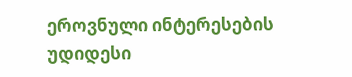ეროვნული ინტერესების უდიდესი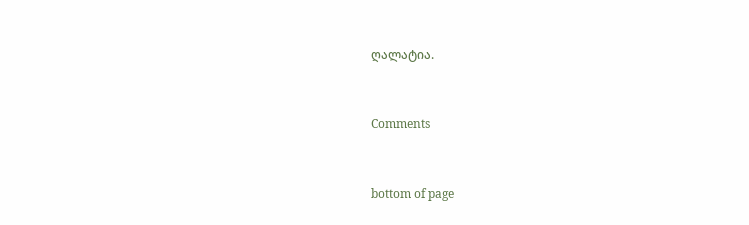ღალატია.


Comments


bottom of page